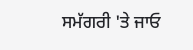ਸਮੱਗਰੀ 'ਤੇ ਜਾਓ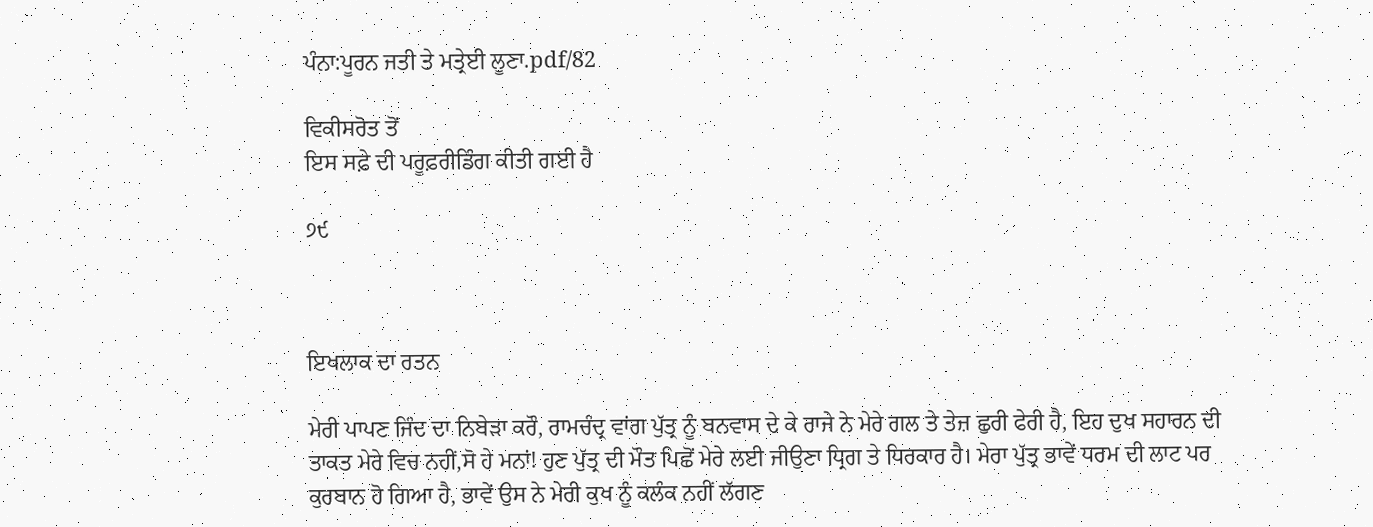ਪੰਨਾ:ਪੂਰਨ ਜਤੀ ਤੇ ਮਤ੍ਰੇਈ ਲੂਣਾ.pdf/82

ਵਿਕੀਸਰੋਤ ਤੋਂ
ਇਸ ਸਫ਼ੇ ਦੀ ਪਰੂਫ਼ਰੀਡਿੰਗ ਕੀਤੀ ਗਈ ਹੈ

੭੯



ਇਖਲਾਕ ਦਾ ਰਤਨ

ਮੇਰੀ ਪਾਪਣ ਜਿੰਦ ਦਾ ਨਿਬੇੜਾ ਕਰੌ, ਰਾਮਚੰਦ੍ਰ ਵਾਂਗ ਪੁੱਤ੍ਰ ਨੂੰ ਬਨਵਾਸ ਦੇ ਕੇ ਰਾਜੇ ਨੇ ਮੇਰੇ ਗਲ ਤੇ ਤੇਜ਼ ਛੁਰੀ ਫੇਰੀ ਹੈ, ਇਹ ਦੁਖ ਸਹਾਰਨ ਦੀ ਤਾਕਤ ਮੇਰੇ ਵਿਚ ਨਹੀਂ,ਸੋ ਹੇ ਮਨਾਂ! ਹੁਣ ਪੁੱਤ੍ਰ ਦੀ ਮੌਤ ਪਿਛੋਂ ਮੇਰੇ ਲਈ ਜੀਉਣਾ ਧ੍ਰਿਗ ਤੇ ਧਿਰਕਾਰ ਹੈ। ਮੇਰਾ ਪੁੱਤ੍ਰ ਭਾਵੇਂ ਧਰਮ ਦੀ ਲਾਟ ਪਰ ਕੁਰਬਾਨ ਹੋ ਗਿਆ ਹੈ, ਭਾਵੇਂ ਉਸ ਨੇ ਮੇਰੀ ਕੁਖ ਨੂੰ ਕਲੰਕ ਨਹੀਂ ਲੱਗਣ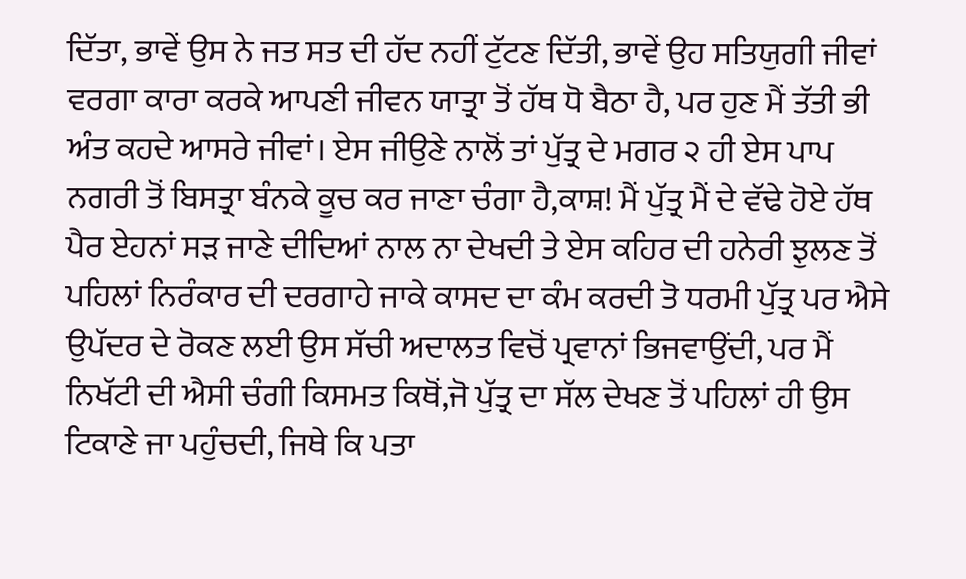ਦਿੱਤਾ, ਭਾਵੇਂ ਉਸ ਨੇ ਜਤ ਸਤ ਦੀ ਹੱਦ ਨਹੀਂ ਟੁੱਟਣ ਦਿੱਤੀ, ਭਾਵੇਂ ਉਹ ਸਤਿਯੁਗੀ ਜੀਵਾਂ ਵਰਗਾ ਕਾਰਾ ਕਰਕੇ ਆਪਣੀ ਜੀਵਨ ਯਾਤ੍ਰਾ ਤੋਂ ਹੱਥ ਧੋ ਬੈਠਾ ਹੈ, ਪਰ ਹੁਣ ਮੈਂ ਤੱਤੀ ਭੀ ਅੰਤ ਕਹਦੇ ਆਸਰੇ ਜੀਵਾਂ। ਏਸ ਜੀਉਣੇ ਨਾਲੋਂ ਤਾਂ ਪੁੱਤ੍ਰ ਦੇ ਮਗਰ ੨ ਹੀ ਏਸ ਪਾਪ ਨਗਰੀ ਤੋਂ ਬਿਸਤ੍ਰਾ ਬੰਨਕੇ ਕੂਚ ਕਰ ਜਾਣਾ ਚੰਗਾ ਹੈ,ਕਾਸ਼! ਮੈਂ ਪੁੱਤ੍ਰ ਮੈਂ ਦੇ ਵੱਢੇ ਹੋਏ ਹੱਥ ਪੈਰ ਏਹਨਾਂ ਸੜ ਜਾਣੇ ਦੀਦਿਆਂ ਨਾਲ ਨਾ ਦੇਖਦੀ ਤੇ ਏਸ ਕਹਿਰ ਦੀ ਹਨੇਰੀ ਝੁਲਣ ਤੋਂ ਪਹਿਲਾਂ ਨਿਰੰਕਾਰ ਦੀ ਦਰਗਾਹੇ ਜਾਕੇ ਕਾਸਦ ਦਾ ਕੰਮ ਕਰਦੀ ਤੋ ਧਰਮੀ ਪੁੱਤ੍ਰ ਪਰ ਐਸੇ ਉਪੱਦਰ ਦੇ ਰੋਕਣ ਲਈ ਉਸ ਸੱਚੀ ਅਦਾਲਤ ਵਿਚੋਂ ਪ੍ਰਵਾਨਾਂ ਭਿਜਵਾਉਂਦੀ, ਪਰ ਮੈਂ ਨਿਖੱਟੀ ਦੀ ਐਸੀ ਚੰਗੀ ਕਿਸਮਤ ਕਿਥੋਂ,ਜੋ ਪੁੱਤ੍ਰ ਦਾ ਸੱਲ ਦੇਖਣ ਤੋਂ ਪਹਿਲਾਂ ਹੀ ਉਸ ਟਿਕਾਣੇ ਜਾ ਪਹੁੰਚਦੀ, ਜਿਥੇ ਕਿ ਪਤਾ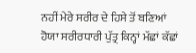ਨਹੀਂ ਮੇਰੇ ਸਰੀਰ ਦੇ ਹਿਸੇ ਤੋਂ ਬਣਿਆਂ ਹੋਯਾ ਸਰੀਰਧਾਰੀ ਪੁੱਤ੍ਰ ਕਿਨ੍ਹਾਂ ਮੱਛਾਂ ਕੱਛਾਂ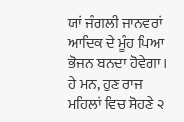ਯਾਂ ਜੰਗਲੀ ਜਾਨਵਰਾਂ ਆਦਿਕ ਦੇ ਮੂੰਹ ਪਿਆ ਭੋਜਨ ਬਨਦਾ ਹੋਵੇਗਾ। ਹੇ ਮਨ, ਹੁਣ ਰਾਜ ਮਹਿਲਾਂ ਵਿਚ ਸੋਹਣੇ ੨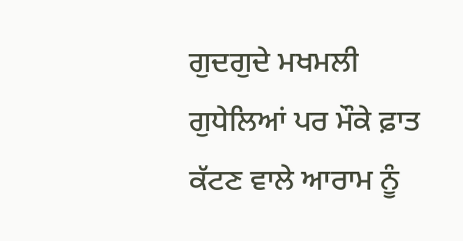ਗੁਦਗੁਦੇ ਮਖਮਲੀ ਗੁਧੇਲਿਆਂ ਪਰ ਮੌਕੇ ਫ਼ਾਤ ਕੱਟਣ ਵਾਲੇ ਆਰਾਮ ਨੂੰ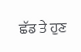ਛੱਡ ਤੇ ਹੁਣ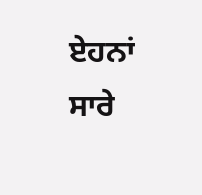ਏਹਨਾਂ ਸਾਰੇ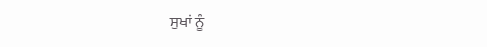ਸੁਖਾਂ ਨੂੰ